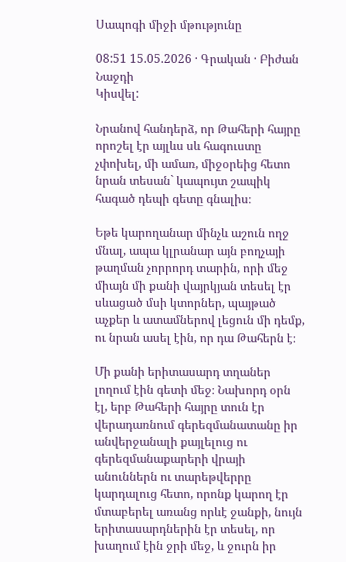Սապոգի միջի մթությունը

08:51 15.05.2026 · Գրական · Բիժան Նաջդի
Կիսվել:

Նրանով հանդերձ, որ Թահերի հայրը որոշել էր այլևս սև հագուստը չփոխել, մի ամառ, միջօրեից հետո նրան տեսան` կապույտ շապիկ հագած դեպի գետը գնալիս։

Եթե կարողանար մինչև աշուն ողջ մնալ, ապա կլրանար այն բողչայի թաղման չորրորդ տարին, որի մեջ միայն մի քանի վայրկյան տեսել էր սևացած մսի կտորներ, պայթած աչքեր և ատամներով լեցուն մի դեմք, ու նրան ասել էին, որ դա Թահերն է։

Մի քանի երիտասարդ տղաներ լողում էին գետի մեջ։ Նախորդ օրն էլ, երբ Թահերի հայրը տուն էր վերադառնում գերեզմանատանը իր անվերջանալի քայլելուց ու գերեզմանաքարերի վրայի անուններն ու տարեթվերրը կարդալուց հետո, որոնք կարող էր մտաբերել առանց որևէ ջանքի, նույն երիտասարդներին էր տեսել, որ խաղում էին ջրի մեջ, և ջուրն իր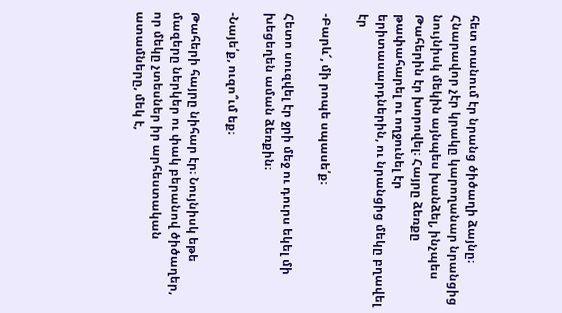հետ տանում էր նրանց ծիծաղի ձայնը։ Հնարավոր չէր կրակը կարողանար նրանցից նույնիսկ մեկին այնպես խանձել, ինչպես Թահերին էր խորովել։ Հայրը ձեռքը թափահարել ու ողջունել էր երիտասարդներին, ու նրանցից մեկը բղավել էր

-Բարև՜, մի րոպե սպասե՛ք։

Հետո սուզվել էր ջրի մեջ ու դուրս եկել մի խեցեղեն աման ձեռքին։

-Նայե՛ք, ուզո՞ւմ եք։

Թահերի հայրը նիհար էր։ Նույնիսկ եթե մազերը ներկեր ու փակ բերանով ծիծաղեր, որ մեկը չտեսներ իր արհեստական ատամները, մեկ է,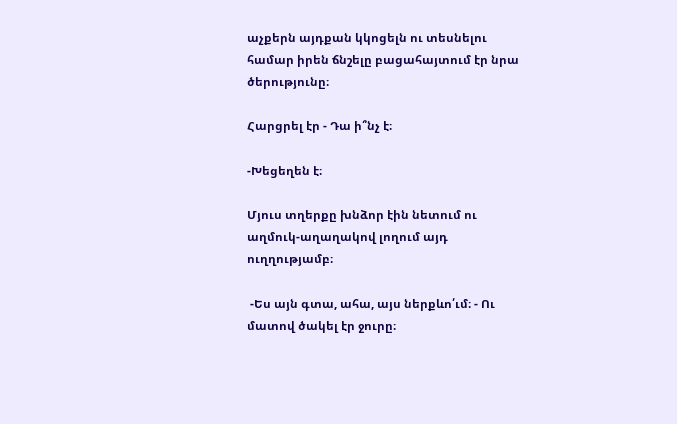աչքերն այդքան կկոցելն ու տեսնելու համար իրեն ճնշելը բացահայտում էր նրա ծերությունը։

Հարցրել էր - Դա ի՞նչ է։

-Խեցեղեն է։

Մյուս տղերքը խնձոր էին նետում ու աղմուկ-աղաղակով լողում այդ ուղղությամբ։

 -Ես այն գտա, ահա, այս ներքևո՛ւմ։ - Ու մատով ծակել էր ջուրը։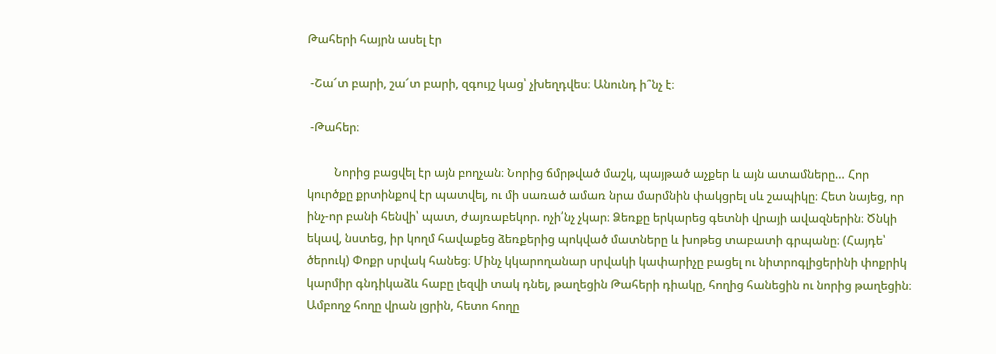Թահերի հայրն ասել էր

 -Շա՜տ բարի, շա՜տ բարի, զգույշ կաց՝ չխեղդվես։ Անունդ ի՞նչ է։

 -Թահեր։

         Նորից բացվել էր այն բողչան։ Նորից ճմրթված մաշկ, պայթած աչքեր և այն ատամները… Հոր կուրծքը քրտինքով էր պատվել, ու մի սառած ամառ նրա մարմնին փակցրել սև շապիկը։ Հետ նայեց, որ ինչ-որ բանի հենվի՝ պատ, ժայռաբեկոր. ոչի՛նչ չկար։ Ձեռքը երկարեց գետնի վրայի ավազներին։ Ծնկի եկավ, նստեց, իր կողմ հավաքեց ձեռքերից պոկված մատները և խոթեց տաբատի գրպանը։ (Հայդե՝ ծերուկ) Փոքր սրվակ հանեց։ Մինչ կկարողանար սրվակի կափարիչը բացել ու նիտրոգլիցերինի փոքրիկ կարմիր գնդիկաձև հաբը լեզվի տակ դնել, թաղեցին Թահերի դիակը, հողից հանեցին ու նորից թաղեցին։ Ամբողջ հողը վրան լցրին, հետո հողը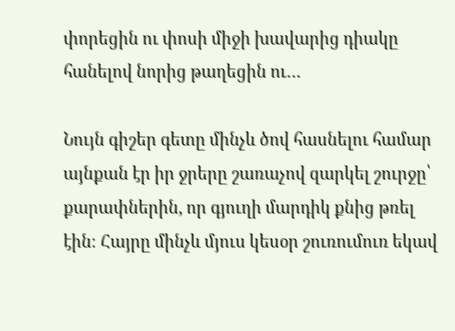փորեցին ու փոսի միջի խավարից դիակը հանելով նորից թաղեցին ու…

Նույն գիշեր գետը մինչև ծով հասնելու համար այնքան էր իր ջրերը շառաչով զարկել շուրջը՝ քարափներին, որ գյուղի մարդիկ քնից թռել էին։ Հայրը մինչև մյուս կեսօր շուռումուռ եկավ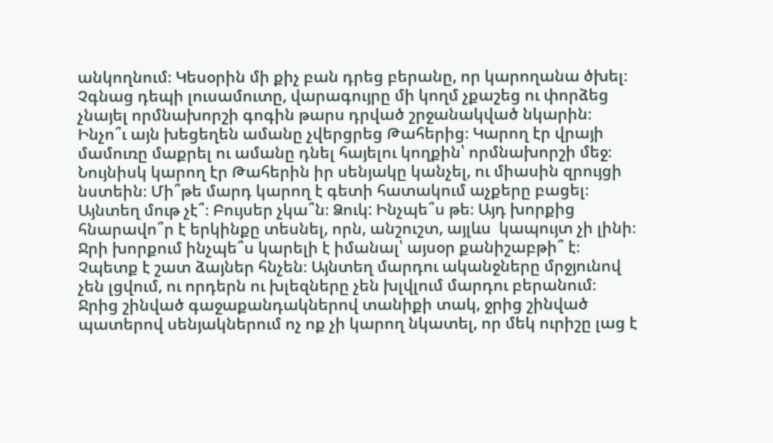անկողնում։ Կեսօրին մի քիչ բան դրեց բերանը, որ կարողանա ծխել։ Չգնաց դեպի լուսամուտը, վարագույրը մի կողմ չքաշեց ու փորձեց չնայել որմնախորշի գոգին թարս դրված շրջանակված նկարին։ Ինչո՞ւ այն խեցեղեն ամանը չվերցրեց Թահերից։ Կարող էր վրայի մամուռը մաքրել ու ամանը դնել հայելու կողքին՝ որմնախորշի մեջ։ Նույնիսկ կարող էր Թահերին իր սենյակը կանչել, ու միասին զրույցի նստեին։ Մի՞թե մարդ կարող է գետի հատակում աչքերը բացել։ Այնտեղ մութ չէ՞։ Բույսեր չկա՞ն։ Ձուկ: Ինչպե՞ս թե։ Այդ խորքից հնարավո՞ր է երկինքը տեսնել, որն, անշուշտ, այլևս  կապույտ չի լինի։ Ջրի խորքում ինչպե՞ս կարելի է իմանալ՝ այսօր քանիշաբթի՞ է։ Չպետք է շատ ձայներ հնչեն։ Այնտեղ մարդու ականջները մրջյունով չեն լցվում, ու որդերն ու խլեզները չեն խլվլում մարդու բերանում։ Ջրից շինված գաջաքանդակներով տանիքի տակ, ջրից շինված պատերով սենյակներում ոչ ոք չի կարող նկատել, որ մեկ ուրիշը լաց է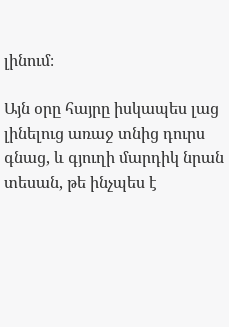լինում։

Այն օրը հայրը իսկապես լաց լինելուց առաջ տնից դուրս գնաց, և գյուղի մարդիկ նրան տեսան, թե ինչպես է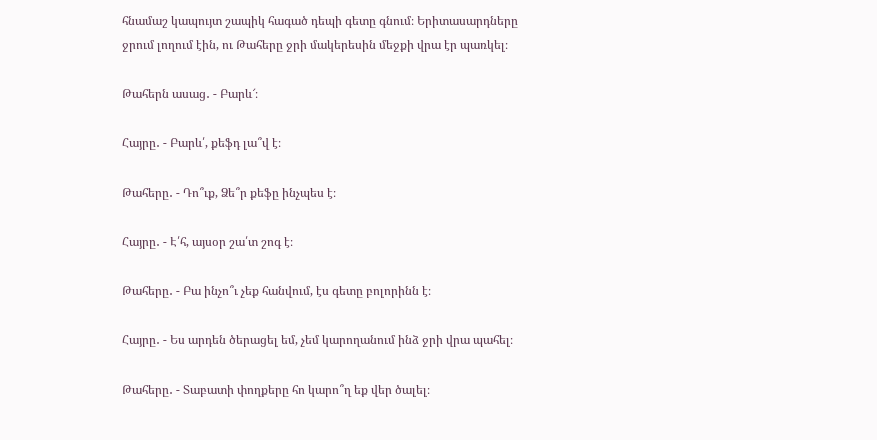հնամաշ կապույտ շապիկ հագած դեպի գետը գնում։ Երիտասարդները ջրում լողում էին, ու Թահերը ջրի մակերեսին մեջքի վրա էր պառկել։

Թահերն ասաց․ - Բարև՜։

Հայրը․ - Բարև՛, քեֆդ լա՞վ է։

Թահերը․ - Դո՞ւք, Ձե՞ր քեֆը ինչպես է։

Հայրը․ - Է՛հ, այսօր շա՛տ շոգ է։

Թահերը․ - Բա ինչո՞ւ չեք հանվում, էս գետը բոլորինն է։

Հայրը․ - Ես արդեն ծերացել եմ, չեմ կարողանում ինձ ջրի վրա պահել։

Թահերը․ - Տաբատի փողքերը հո կարո՞ղ եք վեր ծալել։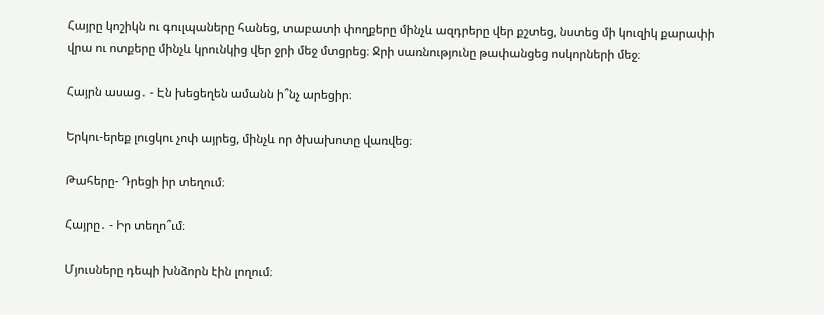Հայրը կոշիկն ու գուլպաները հանեց, տաբատի փողքերը մինչև ազդրերը վեր քշտեց, նստեց մի կուզիկ քարափի վրա ու ոտքերը մինչև կրունկից վեր ջրի մեջ մտցրեց։ Ջրի սառնությունը թափանցեց ոսկորների մեջ։

Հայրն ասաց․ - Էն խեցեղեն ամանն ի՞նչ արեցիր։

Երկու-երեք լուցկու չոփ այրեց, մինչև որ ծխախոտը վառվեց։

Թահերը- Դրեցի իր տեղում։

Հայրը․ - Իր տեղո՞ւմ։

Մյուսները դեպի խնձորն էին լողում։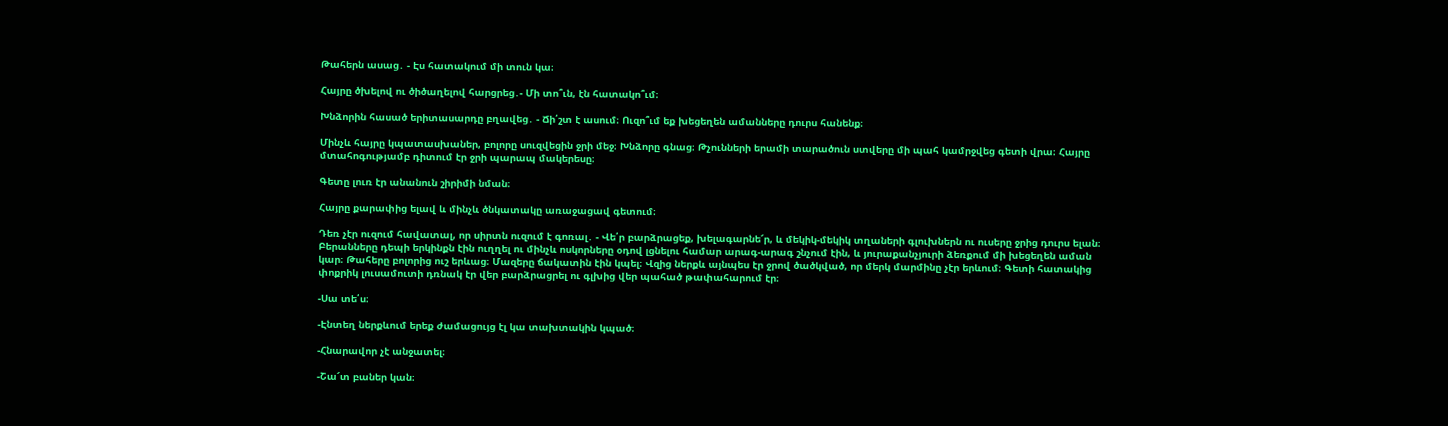Թահերն ասաց․ - Էս հատակում մի տուն կա։

Հայրը ծխելով ու ծիծաղելով հարցրեց․- Մի տո՞ւն, էն հատակո՞ւմ։

Խնձորին հասած երիտասարդը բղավեց․ - Ճի՛շտ է ասում։ Ուզո՞ւմ եք խեցեղեն ամանները դուրս հանենք։

Մինչև հայրը կպատասխաներ, բոլորը սուզվեցին ջրի մեջ։ Խնձորը գնաց։ Թչունների երամի տարածուն ստվերը մի պահ կամրջվեց գետի վրա։ Հայրը մտահոգությամբ դիտում էր ջրի պարապ մակերեսը։

Գետը լուռ էր անանուն շիրիմի նման։

Հայրը քարափից ելավ և մինչև ծնկատակը առաջացավ գետում։

Դեռ չէր ուզում հավատալ, որ սիրտն ուզում է գոռալ․ - Վե՛ր բարձրացեք, խելագարնե՜ր, և մեկիկ-մեկիկ տղաների գլուխներն ու ուսերը ջրից դուրս ելան։ Բերանները դեպի երկինքն էին ուղղել ու մինչև ոսկորները օդով լցնելու համար արագ-արագ շնչում էին, և յուրաքանչյուրի ձեռքում մի խեցեղեն աման կար։ Թահերը բոլորից ուշ երևաց։ Մազերը ճակատին էին կպել։ Վզից ներքև այնպես էր ջրով ծածկված, որ մերկ մարմինը չէր երևում։ Գետի հատակից փոքրիկ լուսամուտի դռնակ էր վեր բարձրացրել ու գլխից վեր պահած թափահարում էր։

-Սա տե՛ս։

-Էնտեղ ներքևում երեք ժամացույց էլ կա տախտակին կպած։

-Հնարավոր չէ անջատել։

-Շա՜տ բաներ կան։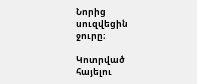Նորից սուզվեցին ջուրը։

Կոտրված հայելու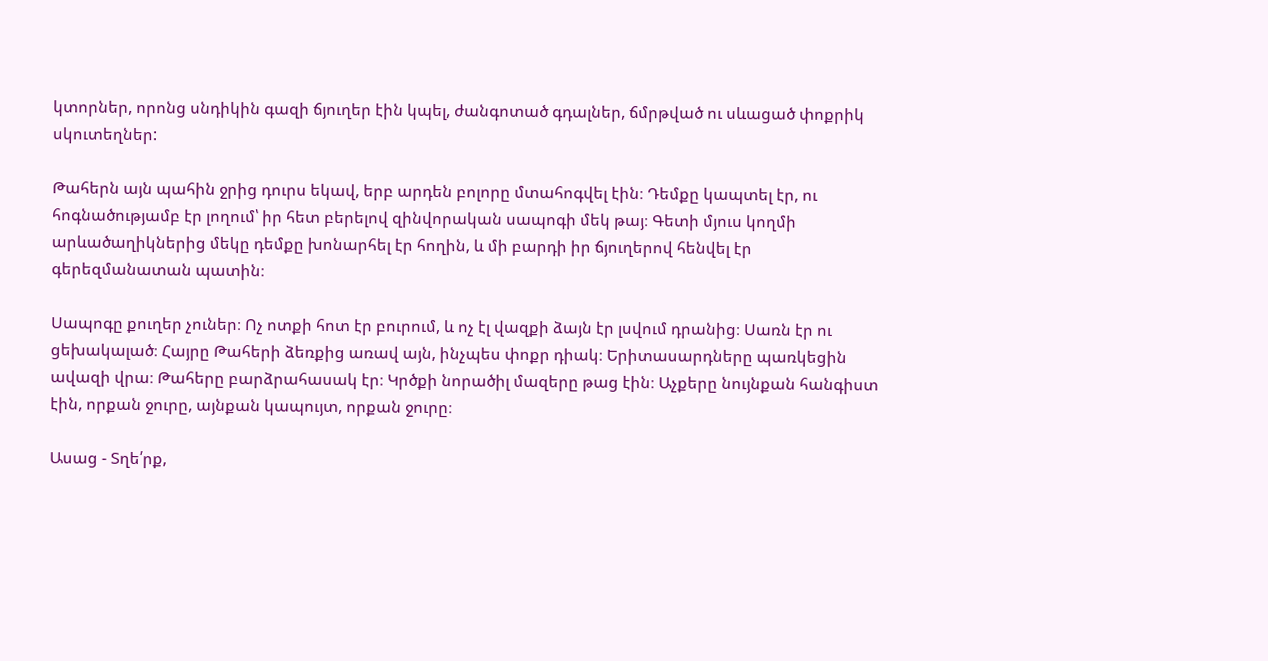կտորներ, որոնց սնդիկին գազի ճյուղեր էին կպել, ժանգոտած գդալներ, ճմրթված ու սևացած փոքրիկ սկուտեղներ:

Թահերն այն պահին ջրից դուրս եկավ, երբ արդեն բոլորը մտահոգվել էին։ Դեմքը կապտել էր, ու հոգնածությամբ էր լողում՝ իր հետ բերելով զինվորական սապոգի մեկ թայ։ Գետի մյուս կողմի արևածաղիկներից մեկը դեմքը խոնարհել էր հողին, և մի բարդի իր ճյուղերով հենվել էր գերեզմանատան պատին։

Սապոգը քուղեր չուներ։ Ոչ ոտքի հոտ էր բուրում, և ոչ էլ վազքի ձայն էր լսվում դրանից։ Սառն էր ու ցեխակալած։ Հայրը Թահերի ձեռքից առավ այն, ինչպես փոքր դիակ։ Երիտասարդները պառկեցին ավազի վրա։ Թահերը բարձրահասակ էր։ Կրծքի նորածիլ մազերը թաց էին։ Աչքերը նույնքան հանգիստ էին, որքան ջուրը, այնքան կապույտ, որքան ջուրը։

Ասաց - Տղե՛րք,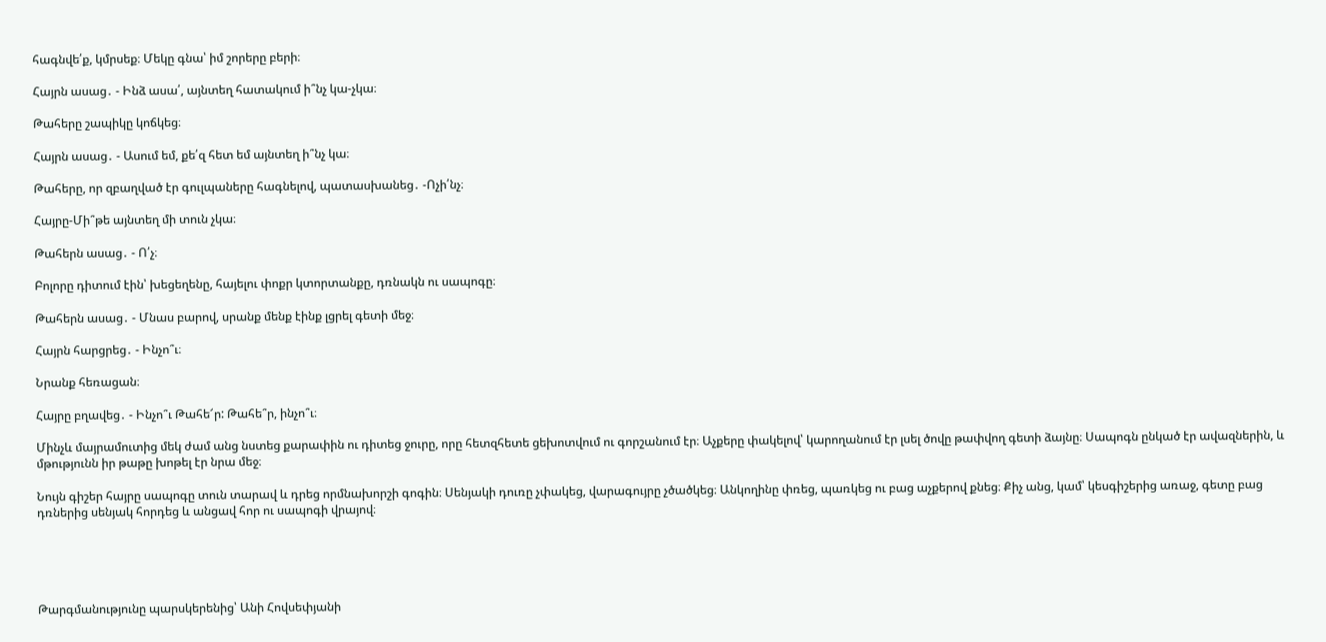հագնվե՛ք, կմրսեք։ Մեկը գնա՝ իմ շորերը բերի։

Հայրն ասաց․ - Ինձ ասա՛, այնտեղ հատակում ի՞նչ կա-չկա։

Թահերը շապիկը կոճկեց։

Հայրն ասաց․ - Ասում եմ, քե՛զ հետ եմ այնտեղ ի՞նչ կա։

Թահերը, որ զբաղված էր գուլպաները հագնելով, պատասխանեց․ -Ոչի՛նչ։

Հայրը-Մի՞թե այնտեղ մի տուն չկա։

Թահերն ասաց․ - Ո՛չ։

Բոլորը դիտում էին՝ խեցեղենը, հայելու փոքր կտորտանքը, դռնակն ու սապոգը։

Թահերն ասաց․ - Մնաս բարով, սրանք մենք էինք լցրել գետի մեջ։

Հայրն հարցրեց․ - Ինչո՞ւ։

Նրանք հեռացան։

Հայրը բղավեց․ - Ինչո՞ւ Թահե՜ր: Թահե՞ր, ինչո՞ւ։

Մինչև մայրամուտից մեկ ժամ անց նստեց քարափին ու դիտեց ջուրը, որը հետզհետե ցեխոտվում ու գորշանում էր։ Աչքերը փակելով՝ կարողանում էր լսել ծովը թափվող գետի ձայնը։ Սապոգն ընկած էր ավազներին, և մթությունն իր թաթը խոթել էր նրա մեջ։

Նույն գիշեր հայրը սապոգը տուն տարավ և դրեց որմնախորշի գոգին։ Սենյակի դուռը չփակեց, վարագույրը չծածկեց։ Անկողինը փռեց, պառկեց ու բաց աչքերով քնեց։ Քիչ անց, կամ՝ կեսգիշերից առաջ, գետը բաց դռներից սենյակ հորդեց և անցավ հոր ու սապոգի վրայով։





Թարգմանությունը պարսկերենից՝ Անի Հովսեփյանի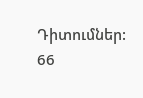Դիտումներ: 66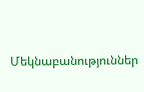Մեկնաբանություններ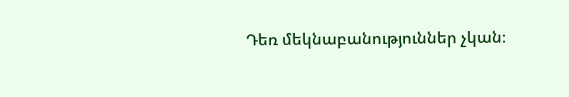Դեռ մեկնաբանություններ չկան։